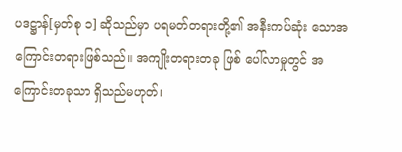ပဒဋ္ဌာန်[မှတ်စု ၁] ဆိုသည်မှာ ပရမတ်တရားတို့၏ အနီးကပ်ဆုံး သောအကြောင်းတရားဖြစ်သည်။ အကျိုးတရားတခု ဖြစ် ပေါ်လာမှုတွင် အကြောင်းတခုသာ ရှိသည်မဟုတ်၊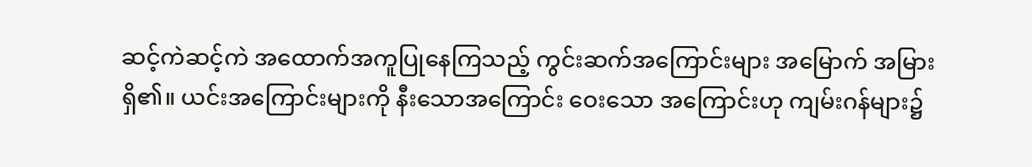ဆင့်ကဲဆင့်ကဲ အထောက်အကူပြုနေကြသည့် ကွင်းဆက်အကြောင်းများ အမြောက် အမြားရှိ၏။ ယင်းအကြောင်းများကို နီးသောအကြောင်း ဝေးသော အကြောင်းဟု ကျမ်းဂန်များ၌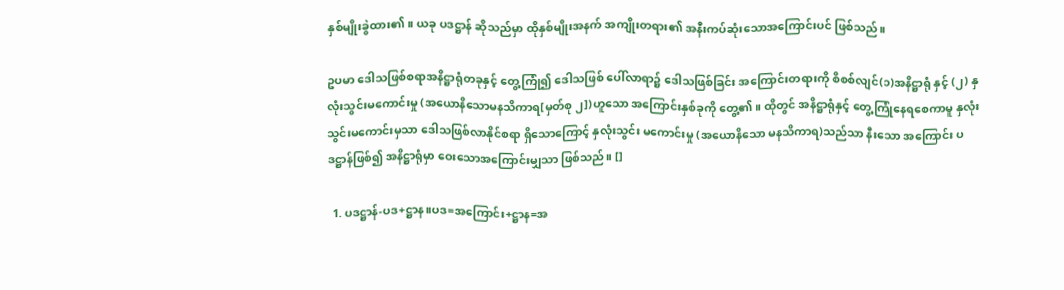နှစ်မျိုးခွဲထား၏။ ယခု ပဒဋ္ဌာန် ဆိုသည်မှာ ထိုနှစ်မျိုးအနက် အကျိုးတရား၏ အနီးကပ်ဆုံးသောအကြောင်းပင် ဖြစ်သည်။

ဥပမာ ဒေါသဖြစ်စရာအနိဋ္ဌာရုံတခုနှင့် တွေ့ကြုံ၍ ဒေါသဖြစ် ပေါ်လာရာ၌ ဒေါသဖြစ်ခြင်း အကြောင်းတရားကို စိစစ်လျင်(၁)အနိဋ္ဌာရုံ နှင့် (၂) နှလုံးသွင်းမကောင်းမှု (အယောနိသောမနသိကာရ[မှတ်စု ၂])ဟူသော အကြောင်းနှစ်ခုကို တွေ့၏။ ထိုတွင် အနိဋ္ဌာရုံနှင့် တွေ့ကြုံနေရစေကာမူ နှလုံးသွင်းမကောင်းမှသာ ဒေါသဖြစ်လာနိုင်စရာ ရှိသောကြောင့် နှလုံးသွင်း မကောင်းမှု (အယောနိသော မနသိကာရ)သည်သာ နီးသော အကြောင်း ပဒဋ္ဌာန်ဖြစ်၍ အနိဋ္ဌာရုံမှာ ဝေးသောအကြောင်းမျှသာ ဖြစ်သည်။ []

  1. ပဒဋ္ဌာန်-ပဒ+ဋ္ဌာန။ပဒ=အကြောင်း+ဋ္ဌာန=အ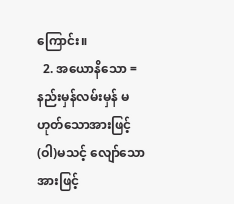ကြောင်း။
  2. အယောနိသော = နည်းမှန်လမ်းမှန် မဟုတ်သောအားဖြင့် (ဝါ)မသင့် လျော်သောအားဖြင့်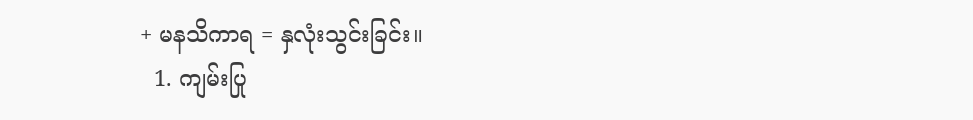+ မနသိကာရ = နှလုံးသွင်းခြင်း။
  1. ကျမ်းပြု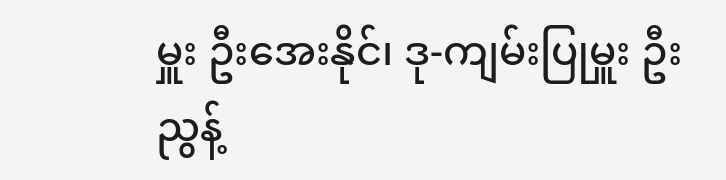မှူး ဦးအေးနိုင်၊ ဒု-ကျမ်းပြုမှူး ဦးညွန့်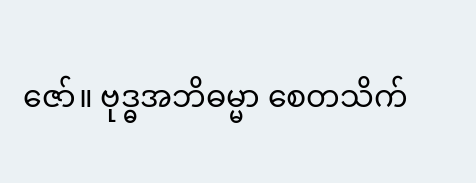ဇော်။ ဗုဒ္ဓအဘိဓမ္မာ စေတသိက်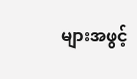များအဖွင့်